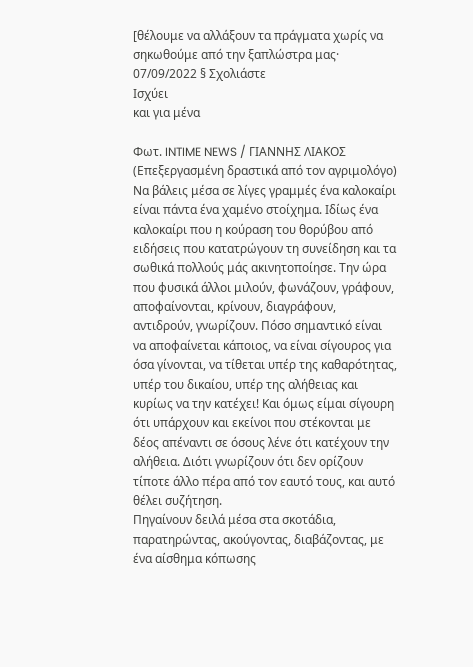[θέλουμε να αλλάξουν τα πράγματα χωρίς να σηκωθούμε από την ξαπλώστρα μας·
07/09/2022 § Σχολιάστε
Ισχύει
και για μένα

Φωτ. INTIME NEWS / ΓΙΑΝΝΗΣ ΛΙΑΚΟΣ (Επεξεργασμένη δραστικά από τον αγριμολόγο)
Να βάλεις μέσα σε λίγες γραμμές ένα καλοκαίρι είναι πάντα ένα χαμένο στοίχημα. Ιδίως ένα καλοκαίρι που η κούραση του θορύβου από ειδήσεις που κατατρώγουν τη συνείδηση και τα σωθικά πολλούς μάς ακινητοποίησε. Την ώρα που φυσικά άλλοι μιλούν, φωνάζουν, γράφουν, αποφαίνονται, κρίνουν, διαγράφουν, αντιδρούν, γνωρίζουν. Πόσο σημαντικό είναι να αποφαίνεται κάποιος, να είναι σίγουρος για όσα γίνονται, να τίθεται υπέρ της καθαρότητας, υπέρ του δικαίου, υπέρ της αλήθειας και κυρίως να την κατέχει! Και όμως είμαι σίγουρη ότι υπάρχουν και εκείνοι που στέκονται με δέος απέναντι σε όσους λένε ότι κατέχουν την αλήθεια. Διότι γνωρίζουν ότι δεν ορίζουν τίποτε άλλο πέρα από τον εαυτό τους, και αυτό θέλει συζήτηση.
Πηγαίνουν δειλά μέσα στα σκοτάδια, παρατηρώντας, ακούγοντας, διαβάζοντας, με ένα αίσθημα κόπωσης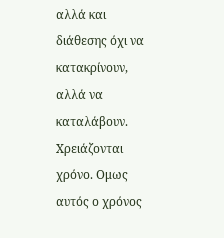αλλά και διάθεσης όχι να κατακρίνουν, αλλά να καταλάβουν. Χρειάζονται χρόνο. Oμως αυτός ο χρόνος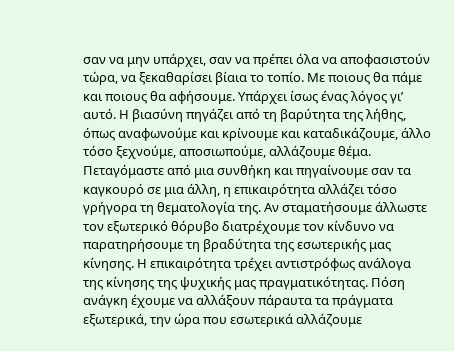σαν να μην υπάρχει, σαν να πρέπει όλα να αποφασιστούν τώρα, να ξεκαθαρίσει βίαια το τοπίο. Με ποιους θα πάμε και ποιους θα αφήσουμε. Υπάρχει ίσως ένας λόγος γι’ αυτό. Η βιασύνη πηγάζει από τη βαρύτητα της λήθης, όπως αναφωνούμε και κρίνουμε και καταδικάζουμε, άλλο τόσο ξεχνούμε, αποσιωπούμε, αλλάζουμε θέμα. Πεταγόμαστε από μια συνθήκη και πηγαίνουμε σαν τα καγκουρό σε μια άλλη, η επικαιρότητα αλλάζει τόσο γρήγορα τη θεματολογία της. Αν σταματήσουμε άλλωστε τον εξωτερικό θόρυβο διατρέχουμε τον κίνδυνο να παρατηρήσουμε τη βραδύτητα της εσωτερικής μας κίνησης. Η επικαιρότητα τρέχει αντιστρόφως ανάλογα της κίνησης της ψυχικής μας πραγματικότητας. Πόση ανάγκη έχουμε να αλλάξουν πάραυτα τα πράγματα εξωτερικά, την ώρα που εσωτερικά αλλάζουμε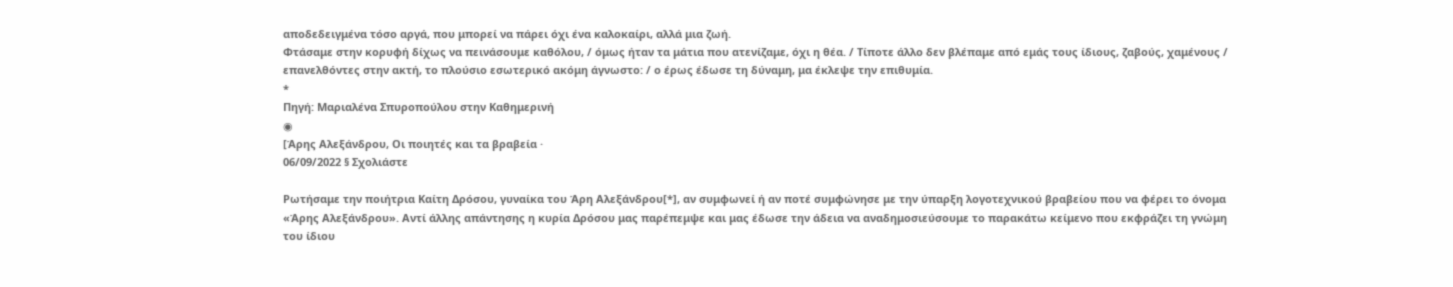αποδεδειγμένα τόσο αργά, που μπορεί να πάρει όχι ένα καλοκαίρι, αλλά μια ζωή.
Φτάσαμε στην κορυφή δίχως να πεινάσουμε καθόλου, / όμως ήταν τα μάτια που ατενίζαμε, όχι η θέα. / Τίποτε άλλο δεν βλέπαμε από εμάς τους ίδιους, ζαβούς, χαμένους / επανελθόντες στην ακτή, το πλούσιο εσωτερικό ακόμη άγνωστο: / ο έρως έδωσε τη δύναμη, μα έκλεψε την επιθυμία.
*
Πηγή: Μαριαλένα Σπυροπούλου στην Καθημερινή
◉
[Άρης Αλεξάνδρου, Οι ποιητές και τα βραβεία ·
06/09/2022 § Σχολιάστε

Ρωτήσαμε την ποιήτρια Καίτη Δρόσου, γυναίκα του Άρη Αλεξάνδρου[*], αν συμφωνεί ή αν ποτέ συμφώνησε με την ύπαρξη λογοτεχνικού βραβείου που να φέρει το όνομα «Άρης Αλεξάνδρου». Αντί άλλης απάντησης η κυρία Δρόσου μας παρέπεμψε και μας έδωσε την άδεια να αναδημοσιεύσουμε το παρακάτω κείμενο που εκφράζει τη γνώμη του ίδιου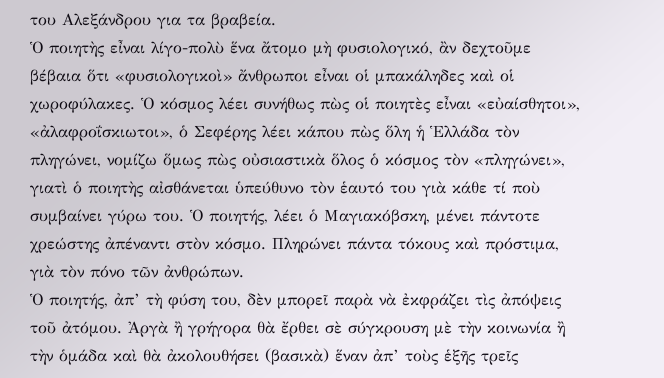του Αλεξάνδρου για τα βραβεία.
Ὁ ποιητὴς εἶναι λίγο-πολὺ ἕνα ἄτομο μὴ φυσιολογικό, ἂν δεχτοῦμε βέβαια ὅτι «φυσιολογικοὶ» ἄνθρωποι εἶναι οἱ μπακάληδες καὶ οἱ χωροφύλακες. Ὁ κόσμος λέει συνήθως πὼς οἱ ποιητὲς εἶναι «εὐαίσθητοι», «ἀλαφροΐσκιωτοι», ὁ Σεφέρης λέει κάπου πὼς ὅλη ἡ Ἑλλάδα τὸν πληγώνει, νομίζω ὅμως πὼς οὐσιαστικὰ ὅλος ὁ κόσμος τὸν «πληγώνει», γιατὶ ὁ ποιητὴς αἰσθάνεται ὑπεύθυνο τὸν ἑαυτό του γιὰ κάθε τί ποὺ συμβαίνει γύρω του. Ὁ ποιητής, λέει ὁ Μαγιακόβσκη, μένει πάντοτε χρεώστης ἀπέναντι στὸν κόσμο. Πληρώνει πάντα τόκους καὶ πρόστιμα, γιὰ τὸν πόνο τῶν ἀνθρώπων.
Ὁ ποιητής, ἀπ’ τὴ φύση του, δὲν μπορεῖ παρὰ νὰ ἐκφράζει τὶς ἀπόψεις τοῦ ἀτόμου. Ἀργὰ ἢ γρήγορα θὰ ἔρθει σὲ σύγκρουση μὲ τὴν κοινωνία ἢ τὴν ὁμάδα καὶ θὰ ἀκολουθήσει (βασικὰ) ἕναν ἀπ’ τοὺς ἑξῆς τρεῖς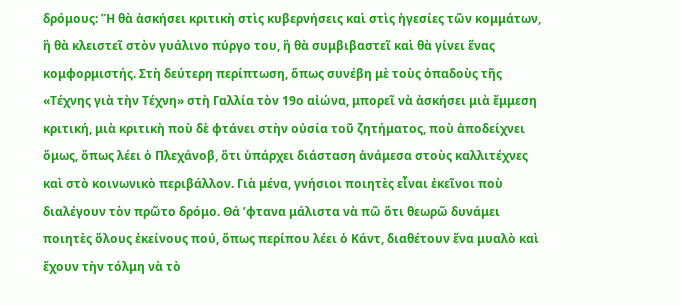δρόμους: Ἢ θὰ ἀσκήσει κριτικὴ στὶς κυβερνήσεις καὶ στὶς ἡγεσίες τῶν κομμάτων, ἢ θὰ κλειστεῖ στὸν γυάλινο πύργο του, ἢ θὰ συμβιβαστεῖ καὶ θὰ γίνει ἕνας κομφορμιστής. Στὴ δεύτερη περίπτωση, ὅπως συνέβη μὲ τοὺς ὀπαδοὺς τῆς «Τέχνης γιὰ τὴν Τέχνη» στὴ Γαλλία τὸν 19ο αἰώνα, μπορεῖ νὰ ἀσκήσει μιὰ ἔμμεση κριτική, μιὰ κριτικὴ ποὺ δὲ φτάνει στὴν οὐσία τοῦ ζητήματος, ποὺ ἀποδείχνει ὅμως, ὅπως λέει ὁ Πλεχάνοβ, ὅτι ὑπάρχει διάσταση ἀνάμεσα στοὺς καλλιτέχνες καὶ στὸ κοινωνικὸ περιβάλλον. Γιὰ μένα, γνήσιοι ποιητὲς εἶναι ἐκεῖνοι ποὺ διαλέγουν τὸν πρῶτο δρόμο. Θά ’φτανα μάλιστα νὰ πῶ ὅτι θεωρῶ δυνάμει ποιητὲς ὅλους ἐκείνους πού, ὅπως περίπου λέει ὁ Κάντ, διαθέτουν ἕνα μυαλὸ καὶ ἔχουν τὴν τόλμη νὰ τὸ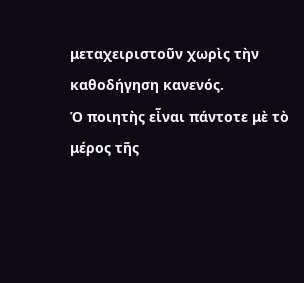μεταχειριστοῦν χωρὶς τὴν καθοδήγηση κανενός.
Ὁ ποιητὴς εἶναι πάντοτε μὲ τὸ μέρος τῆς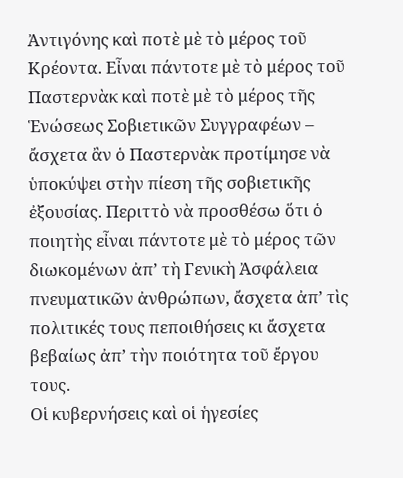Ἀντιγόνης καὶ ποτὲ μὲ τὸ μέρος τοῦ Κρέοντα. Εἶναι πάντοτε μὲ τὸ μέρος τοῦ Παστερνὰκ καὶ ποτὲ μὲ τὸ μέρος τῆς Ἑνώσεως Σοβιετικῶν Συγγραφέων – ἄσχετα ἂν ὁ Παστερνὰκ προτίμησε νὰ ὑποκύψει στὴν πίεση τῆς σοβιετικῆς ἐξουσίας. Περιττὸ νὰ προσθέσω ὅτι ὁ ποιητὴς εἶναι πάντοτε μὲ τὸ μέρος τῶν διωκομένων ἀπ’ τὴ Γενικὴ Ἀσφάλεια πνευματικῶν ἀνθρώπων, ἄσχετα ἀπ’ τὶς πολιτικές τους πεποιθήσεις κι ἄσχετα βεβαίως ἀπ’ τὴν ποιότητα τοῦ ἔργου τους.
Οἱ κυβερνήσεις καὶ οἱ ἡγεσίες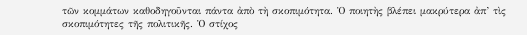τῶν κομμάτων καθοδηγοῦνται πάντα ἀπὸ τὴ σκοπιμότητα. Ὁ ποιητὴς βλέπει μακρύτερα ἀπ’ τὶς σκοπιμότητες τῆς πολιτικῆς. Ὁ στίχος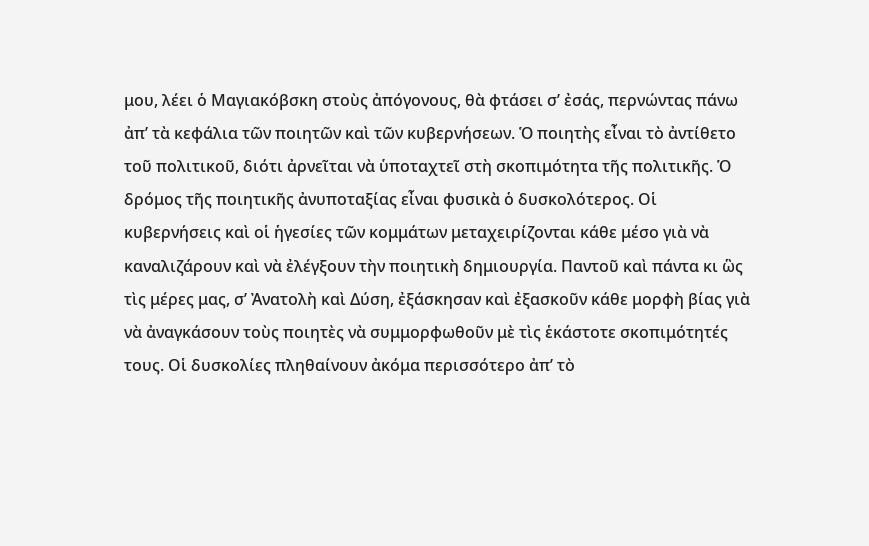μου, λέει ὁ Μαγιακόβσκη στοὺς ἀπόγονους, θὰ φτάσει σ’ ἐσάς, περνώντας πάνω ἀπ’ τὰ κεφάλια τῶν ποιητῶν καὶ τῶν κυβερνήσεων. Ὁ ποιητὴς εἶναι τὸ ἀντίθετο τοῦ πολιτικοῦ, διότι ἀρνεῖται νὰ ὑποταχτεῖ στὴ σκοπιμότητα τῆς πολιτικῆς. Ὁ δρόμος τῆς ποιητικῆς ἀνυποταξίας εἶναι φυσικὰ ὁ δυσκολότερος. Οἱ κυβερνήσεις καὶ οἱ ἡγεσίες τῶν κομμάτων μεταχειρίζονται κάθε μέσο γιὰ νὰ καναλιζάρουν καὶ νὰ ἐλέγξουν τὴν ποιητικὴ δημιουργία. Παντοῦ καὶ πάντα κι ὣς τὶς μέρες μας, σ’ Ἀνατολὴ καὶ Δύση, ἐξάσκησαν καὶ ἐξασκοῦν κάθε μορφὴ βίας γιὰ νὰ ἀναγκάσουν τοὺς ποιητὲς νὰ συμμορφωθοῦν μὲ τὶς ἑκάστοτε σκοπιμότητές τους. Οἱ δυσκολίες πληθαίνουν ἀκόμα περισσότερο ἀπ’ τὸ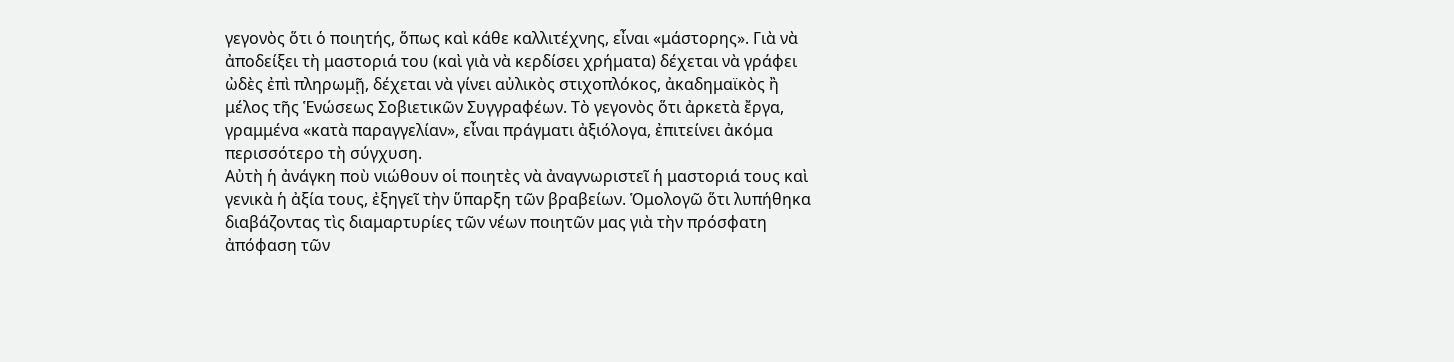γεγονὸς ὅτι ὁ ποιητής, ὅπως καὶ κάθε καλλιτέχνης, εἶναι «μάστορης». Γιὰ νὰ ἀποδείξει τὴ μαστοριά του (καὶ γιὰ νὰ κερδίσει χρήματα) δέχεται νὰ γράφει ὠδὲς ἐπὶ πληρωμῇ, δέχεται νὰ γίνει αὐλικὸς στιχοπλόκος, ἀκαδημαϊκὸς ἢ μέλος τῆς Ἑνώσεως Σοβιετικῶν Συγγραφέων. Τὸ γεγονὸς ὅτι ἀρκετὰ ἔργα, γραμμένα «κατὰ παραγγελίαν», εἶναι πράγματι ἀξιόλογα, ἐπιτείνει ἀκόμα περισσότερο τὴ σύγχυση.
Αὐτὴ ἡ ἀνάγκη ποὺ νιώθουν οἱ ποιητὲς νὰ ἀναγνωριστεῖ ἡ μαστοριά τους καὶ γενικὰ ἡ ἀξία τους, ἐξηγεῖ τὴν ὕπαρξη τῶν βραβείων. Ὁμολογῶ ὅτι λυπήθηκα διαβάζοντας τὶς διαμαρτυρίες τῶν νέων ποιητῶν μας γιὰ τὴν πρόσφατη ἀπόφαση τῶν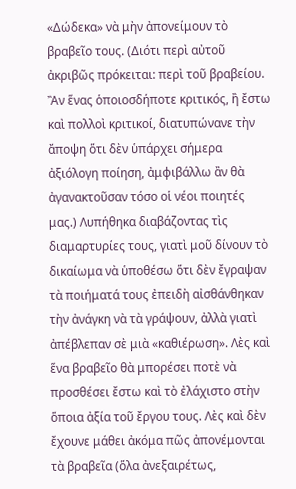«Δώδεκα» νὰ μὴν ἀπονείμουν τὸ βραβεῖο τους. (Διότι περὶ αὐτοῦ ἀκριβῶς πρόκειται: περὶ τοῦ βραβείου. Ἂν ἕνας ὁποιοσδήποτε κριτικός, ἢ ἔστω καὶ πολλοὶ κριτικοί, διατυπώνανε τὴν ἄποψη ὅτι δὲν ὑπάρχει σήμερα ἀξιόλογη ποίηση, ἀμφιβάλλω ἂν θὰ ἀγανακτοῦσαν τόσο οἱ νέοι ποιητές μας.) Λυπήθηκα διαβάζοντας τὶς διαμαρτυρίες τους, γιατὶ μοῦ δίνουν τὸ δικαίωμα νὰ ὑποθέσω ὅτι δὲν ἔγραψαν τὰ ποιήματά τους ἐπειδὴ αἰσθάνθηκαν τὴν ἀνάγκη νὰ τὰ γράψουν, ἀλλὰ γιατὶ ἀπέβλεπαν σὲ μιὰ «καθιέρωση». Λὲς καὶ ἕνα βραβεῖο θὰ μπορέσει ποτὲ νὰ προσθέσει ἔστω καὶ τὸ ἐλάχιστο στὴν ὅποια ἀξία τοῦ ἔργου τους. Λὲς καὶ δὲν ἔχουνε μάθει ἀκόμα πῶς ἀπονέμονται τὰ βραβεῖα (ὅλα ἀνεξαιρέτως,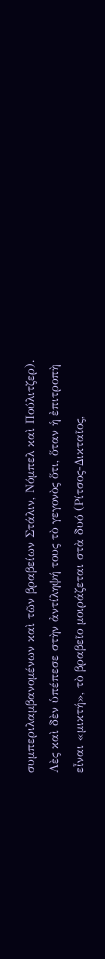συμπεριλαμβανομένων καὶ τῶν βραβείων Στάλιν, Νόμπελ καὶ Πούλιτζερ). Λὲς καὶ δὲν ὑπέπεσε στὴν ἀντίληψή τους τὸ γεγονὸς ὅτι, ὅταν ἡ ἐπιτροπὴ εἶναι «μικτή», τὸ βραβεῖο μοιράζεται στὰ δυό (Ρίτσος-Δικταῖος,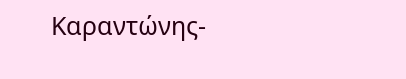Καραντώνης-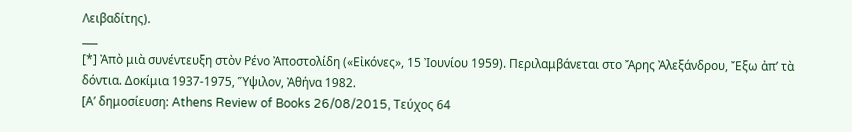Λειβαδίτης).
___
[*] Ἀπὸ μιὰ συνέντευξη στὸν Ρένο Ἀποστολίδη («Εἰκόνες», 15 Ἰουνίου 1959). Περιλαμβάνεται στο Ἄρης Ἀλεξάνδρου, Ἔξω ἀπ’ τὰ δόντια. Δοκίμια 1937-1975, Ὕψιλον, Ἀθήνα 1982.
[Α’ δημοσίευση: Athens Review of Books 26/08/2015, Tεύχος 64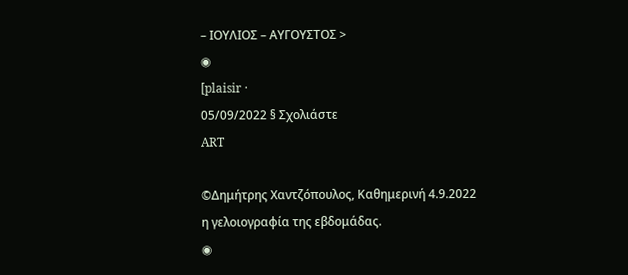– ΙΟΥΛΙΟΣ – ΑΥΓΟΥΣΤΟΣ >
◉
[plaisir ·
05/09/2022 § Σχολιάστε
ART

©Δημήτρης Χαντζόπουλος, Καθημερινή 4.9.2022
η γελοιογραφία της εβδομάδας.
◉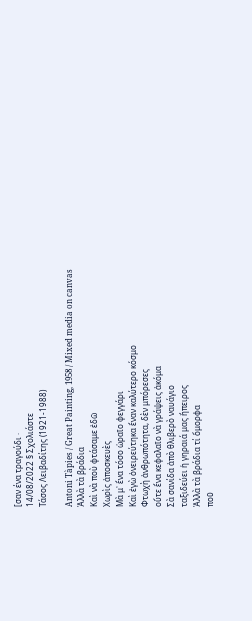[σαν ένα τραγούδι ·
14/08/2022 § Σχολιάστε
Τάσος Λειβαδίτης (1921-1988)

Antoni Tàpies / Great Painting, 1958 / Mixed media on canvas
Ἀλλὰ τὰ βράδια
Καὶ νὰ ποὺ φτάσαμε ἐδῶ
Χωρὶς ἀποσκευὲς
Μὰ μ᾿ ἕνα τόσο ὡραῖο φεγγάρι
Καὶ ἐγὼ ὀνειρεύτηκα ἕναν καλύτερο κόσμο
Φτωχὴ ἀνθρωπότητα, δὲν μπόρεσες
οὔτε ἕνα κεφαλαῖο νὰ γράψεις ἀκόμα
Σὰ σανίδα ἀπὸ θλιβερὸ ναυάγιο
ταξιδεύει ἡ γηραιά μας ἤπειρος
Ἀλλὰ τὰ βράδια τί ὄμορφα
ποῦ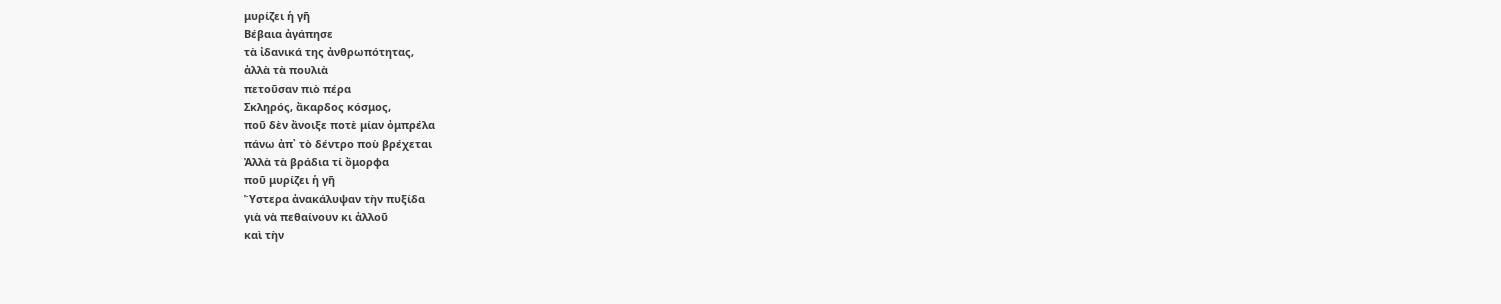μυρίζει ἡ γῆ
Βέβαια ἀγάπησε
τὰ ἰδανικά της ἀνθρωπότητας,
ἀλλὰ τὰ πουλιὰ
πετοῦσαν πιὸ πέρα
Σκληρός, ἄκαρδος κόσμος,
ποῦ δὲν ἄνοιξε ποτὲ μίαν ὀμπρέλα
πάνω ἀπ᾿ τὸ δέντρο ποὺ βρέχεται
Ἀλλὰ τὰ βράδια τί ὄμορφα
ποῦ μυρίζει ἡ γῆ
Ὕστερα ἀνακάλυψαν τὴν πυξίδα
γιὰ νὰ πεθαίνουν κι ἀλλοῦ
καὶ τὴν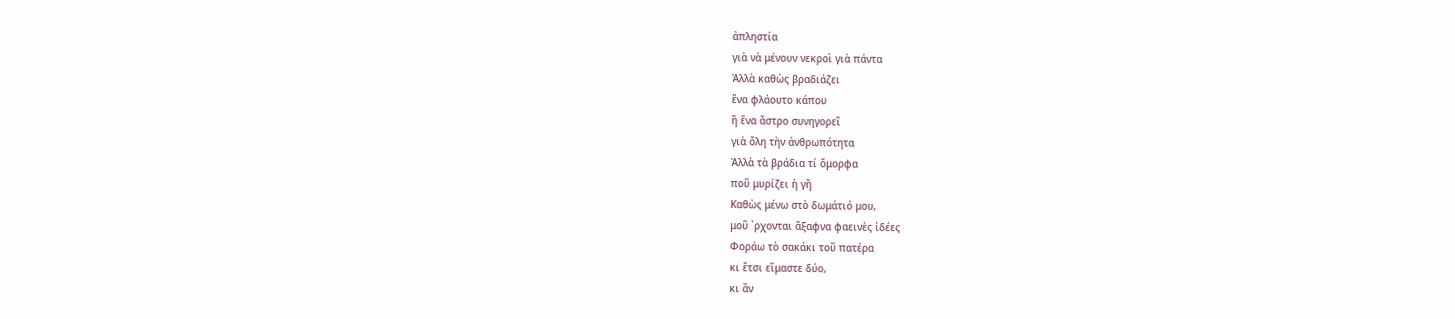ἀπληστία
γιὰ νὰ μένουν νεκροὶ γιὰ πάντα
Ἀλλὰ καθὼς βραδιάζει
ἕνα φλάουτο κάπου
ἢ ἕνα ἄστρο συνηγορεῖ
γιὰ ὅλη τὴν ἀνθρωπότητα
Ἀλλὰ τὰ βράδια τί ὄμορφα
ποῦ μυρίζει ἡ γῆ
Καθὼς μένω στὸ δωμάτιό μου,
μοῦ ᾿ρχονται ἄξαφνα φαεινὲς ἰδέες
Φοράω τὸ σακάκι τοῦ πατέρα
κι ἔτσι εἴμαστε δύο,
κι ἂν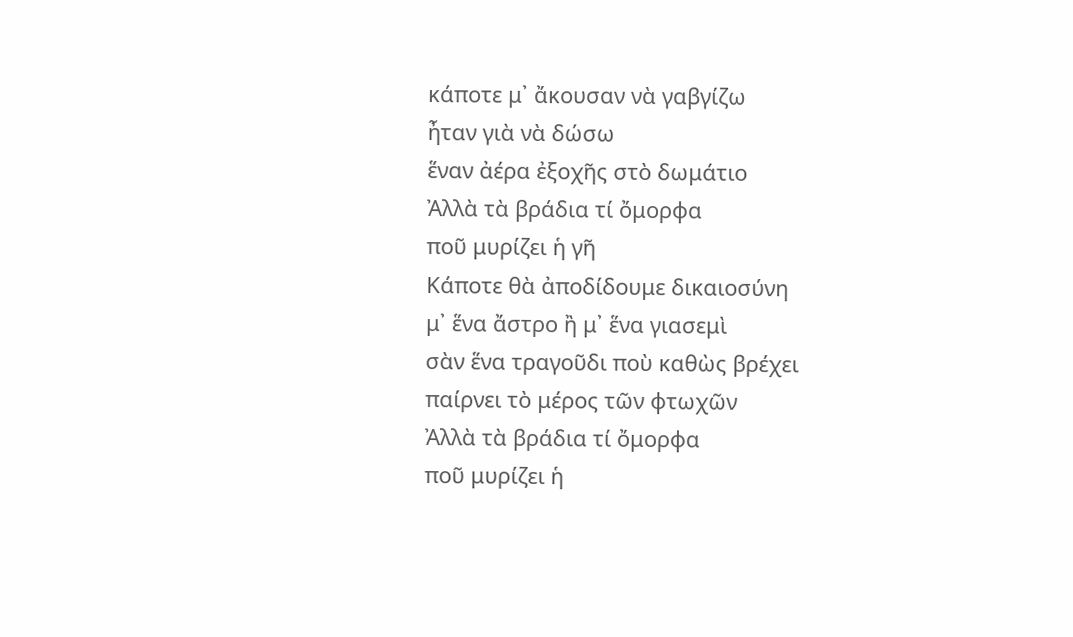κάποτε μ᾿ ἄκουσαν νὰ γαβγίζω
ἦταν γιὰ νὰ δώσω
ἕναν ἀέρα ἐξοχῆς στὸ δωμάτιο
Ἀλλὰ τὰ βράδια τί ὄμορφα
ποῦ μυρίζει ἡ γῆ
Κάποτε θὰ ἀποδίδουμε δικαιοσύνη
μ᾿ ἕνα ἄστρο ἢ μ᾿ ἕνα γιασεμὶ
σὰν ἕνα τραγοῦδι ποὺ καθὼς βρέχει
παίρνει τὸ μέρος τῶν φτωχῶν
Ἀλλὰ τὰ βράδια τί ὄμορφα
ποῦ μυρίζει ἡ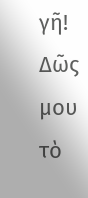γῆ!
Δῶς μου τὸ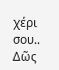χέρι σου..
Δῶς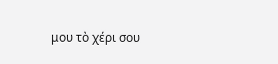μου τὸ χέρι σου